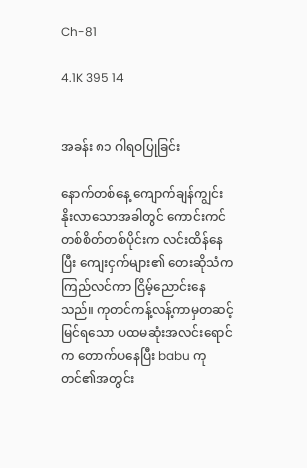Ch-81

4.1K 395 14


အခန်း ၈၁ ဂါရဝပြုခြင်း

နောက်တစ်နေ့ ကျောက်ချန်ကျွင်း နိုးလာသောအခါတွင် ကောင်းကင် တစ်စိတ်တစ်ပိုင်းက လင်းထိန်နေပြီး ကျေးငှက်များ၏ တေးဆိုသံက ကြည်လင်ကာ ငြိမ့်ညောင်းနေသည်။ ကုတင်ကန့်လန့်ကာမှတဆင့် မြင်ရသော ပထမဆုံးအလင်းရောင်က တောက်ပနေပြီး babu ကုတင်၏အတွင်း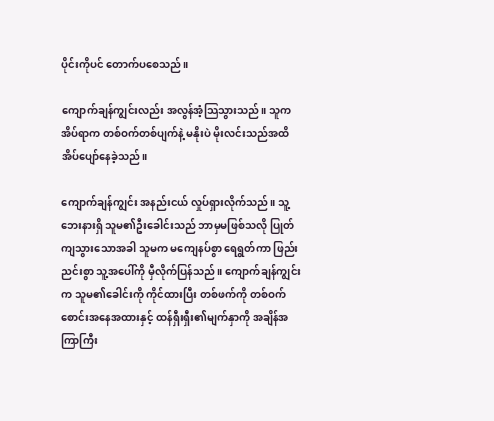ပိုင်းကိုပင် တောက်ပစေသည်။

ကျောက်ချန်ကျွင်းလည်း အလွန်အံ့သြသွားသည်။ သူက အိပ်ရာက တစ်ဝက်တစ်ပျက်နဲ့ မနိုးပဲ မိုးလင်းသည်အထိ အိပ်ပျော်နေခဲ့သည်။

ကျောက်ချန်ကျွင်း အနည်းငယ် လှုပ်ရှားလိုက်သည်။ သူ့ဘေးနားရှိ သူမ၏ဦးခေါင်းသည် ဘာမှမဖြစ်သလို ပြုတ်ကျသွားသောအခါ သူမက မကျေနပ်စွာ ရေရွတ်ကာ ဖြည်းညင်းစွာ သူ့အပေါ်ကို မှီလိုက်ပြန်သည်။ ကျောက်ချန်ကျွင်းက သူမ၏ခေါင်းကို ကိုင်ထားပြီး တစ်ဖက်ကို တစ်ဝက်စောင်းအနေအထားနှင့် ထန်ရှီးရှီး၏မျက်နှာကို အချိန်အကြာကြီး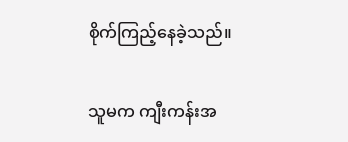စိုက်ကြည့်နေခဲ့သည်။

သူမက ကျီးကန်းအ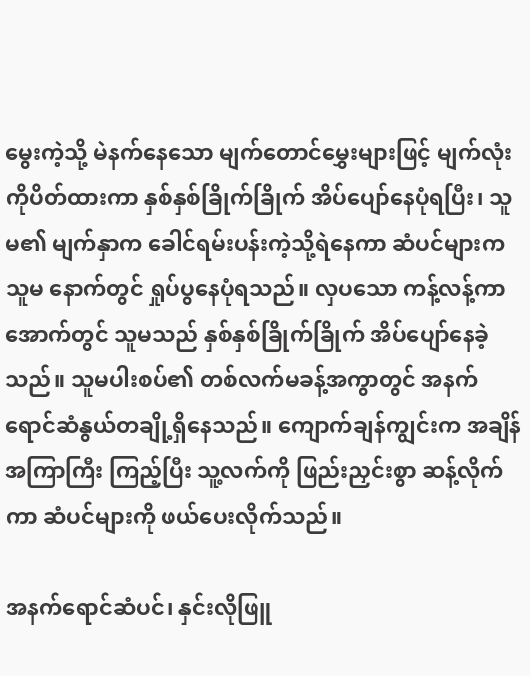မွေးကဲ့သို့ မဲနက်နေသော မျက်တောင်မွှေးများဖြင့် မျက်လုံးကိုပိတ်ထားကာ နှစ်နှစ်ခြိုက်ခြိုက် အိပ်ပျော်နေပုံရပြီး၊ သူမ၏ မျက်နှာက ခေါင်ရမ်းပန်းကဲ့သို့ရဲနေကာ ဆံပင်များက သူမ နောက်တွင် ရှုပ်ပွနေပုံရသည်။ လှပသော ကန့်လန့်ကာအောက်တွင် သူမသည် နှစ်နှစ်ခြိုက်ခြိုက် အိပ်ပျော်နေခဲ့သည်။ သူမပါးစပ်၏ တစ်လက်မခန့်အကွာတွင် အနက်ရောင်ဆံနွယ်တချို့ရှိနေသည်။ ကျောက်ချန်ကျွင်းက အချိန်အကြာကြီး ကြည့်ပြီး သူ့လက်ကို ဖြည်းညှင်းစွာ ဆန့်လိုက်ကာ ဆံပင်များကို ဖယ်ပေးလိုက်သည်။

အနက်ရောင်ဆံပင်၊ နှင်းလိုဖြူ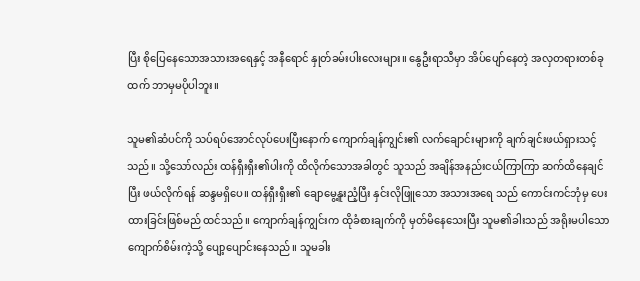ပြီး စိုပြေနေသောအသားအရေနှင့် အနီရောင် နှုတ်ခမ်းပါးလေးများ။ နွေဦးရာသီမှာ အိပ်ပျော်နေတဲ့ အလှတရားတစ်ခုထက် ဘာမှမပိုပါဘူး။

သူမ၏ဆံပင်ကို သပ်ရပ်အောင်လုပ်ပေးပြီးနောက် ကျောက်ချန်ကျွင်း၏ လက်ချောင်းများကို ချက်ချင်းဖယ်ရှားသင့်သည်။ သို့သော်လည်း ထန်ရှီးရှီး၏ပါးကို ထိလိုက်သောအခါတွင် သူသည် အချိန်အနည်းငယ်ကြာကြာ ဆက်ထိနေချင်ပြီး ဖယ်လိုက်ရန် ဆန္ဒမရှိပေ။ ထန်ရှီးရှီး၏ ချောမွေ့နူးညံ့ပြီး နှင်းလိုဖြူသော အသားအရေ သည် ကောင်းကင်ဘုံမှ ပေးထားခြင်းဖြစ်မည် ထင်သည်။ ကျောက်ချန်ကျွင်းက ထိုခံစားချက်ကို မှတ်မိနေသေးပြီး သူမ၏ခါးသည် အရိုးမပါသော ကျောက်စိမ်းကဲ့သို့ ပျော့ပျောင်းနေသည်။ သူမခါး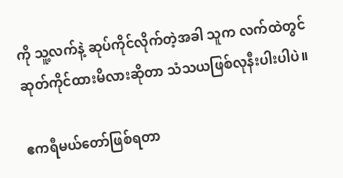ကို သူ့လက်နဲ့ ဆုပ်ကိုင်လိုက်တဲ့အခါ သူက လက်ထဲတွင်ဆုတ်ကိုင်ထားမိလားဆိုတာ သံသယဖြစ်လုနီးပါးပါပဲ။

ဧကရီမယ်တော်ဖြစ်ရတာ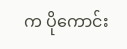က ပိုကောင်း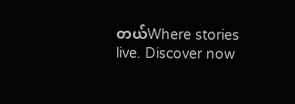တယ်Where stories live. Discover now